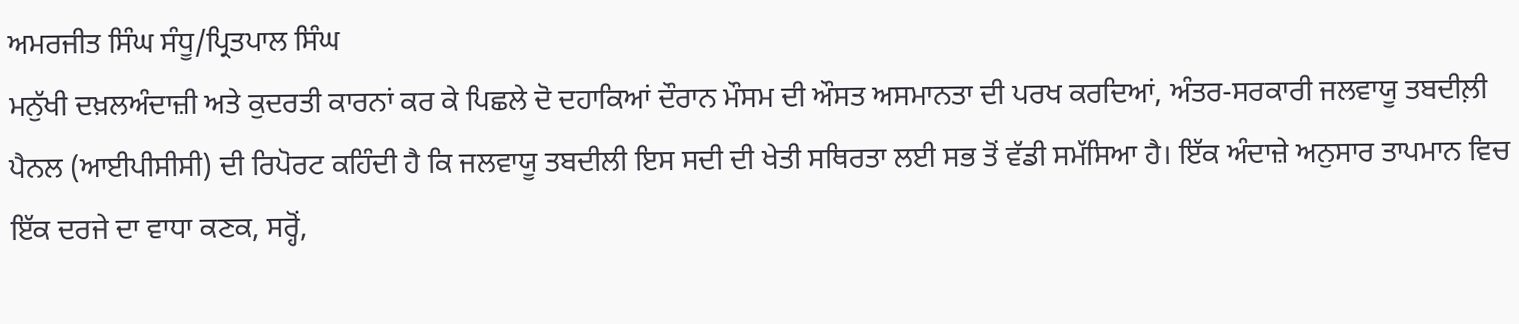ਅਮਰਜੀਤ ਸਿੰਘ ਸੰਧੂ/ਪ੍ਰਿਤਪਾਲ ਸਿੰਘ
ਮਨੁੱਖੀ ਦਖ਼ਲਅੰਦਾਜ਼ੀ ਅਤੇ ਕੁਦਰਤੀ ਕਾਰਨਾਂ ਕਰ ਕੇ ਪਿਛਲੇ ਦੋ ਦਹਾਕਿਆਂ ਦੌਰਾਨ ਮੌਸਮ ਦੀ ਔਸਤ ਅਸਮਾਨਤਾ ਦੀ ਪਰਖ ਕਰਦਿਆਂ, ਅੰਤਰ-ਸਰਕਾਰੀ ਜਲਵਾਯੂ ਤਬਦੀਲ਼ੀ ਪੈਨਲ (ਆਈਪੀਸੀਸੀ) ਦੀ ਰਿਪੋਰਟ ਕਹਿੰਦੀ ਹੈ ਕਿ ਜਲਵਾਯੂ ਤਬਦੀਲੀ ਇਸ ਸਦੀ ਦੀ ਖੇਤੀ ਸਥਿਰਤਾ ਲਈ ਸਭ ਤੋਂ ਵੱਡੀ ਸਮੱਸਿਆ ਹੈ। ਇੱਕ ਅੰਦਾਜ਼ੇ ਅਨੁਸਾਰ ਤਾਪਮਾਨ ਵਿਚ ਇੱਕ ਦਰਜੇ ਦਾ ਵਾਧਾ ਕਣਕ, ਸਰ੍ਹੋਂ,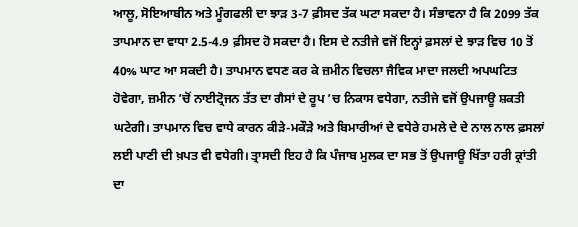ਆਲੂ, ਸੋਇਆਬੀਨ ਅਤੇ ਮੂੰਗਫਲੀ ਦਾ ਝਾੜ 3-7 ਫ਼ੀਸਦ ਤੱਕ ਘਟਾ ਸਕਦਾ ਹੈ। ਸੰਭਾਵਨਾ ਹੈ ਕਿ 2099 ਤੱਕ ਤਾਪਮਾਨ ਦਾ ਵਾਧਾ 2.5-4.9 ਫ਼ੀਸਦ ਹੋ ਸਕਦਾ ਹੈ। ਇਸ ਦੇ ਨਤੀਜੇ ਵਜੋਂ ਇਨ੍ਹਾਂ ਫ਼ਸਲਾਂ ਦੇ ਝਾੜ ਵਿਚ 10 ਤੋਂ 40% ਘਾਟ ਆ ਸਕਦੀ ਹੈ। ਤਾਪਮਾਨ ਵਧਣ ਕਰ ਕੇ ਜ਼ਮੀਨ ਵਿਚਲਾ ਜੈਵਿਕ ਮਾਦਾ ਜਲਦੀ ਅਪਘਟਿਤ ਹੋਵੇਗਾ, ਜ਼ਮੀਨ ’ਚੋਂ ਨਾਈਟ੍ਰੋਜਨ ਤੱਤ ਦਾ ਗੈਸਾਂ ਦੇ ਰੂਪ ’ਚ ਨਿਕਾਸ ਵਧੇਗਾ, ਨਤੀਜੇ ਵਜੋਂ ਉਪਜਾਊ ਸ਼ਕਤੀ ਘਟੇਗੀ। ਤਾਪਮਾਨ ਵਿਚ ਵਾਧੇ ਕਾਰਨ ਕੀੜੇ-ਮਕੌੜੇ ਅਤੇ ਬਿਮਾਰੀਆਂ ਦੇ ਵਧੇਰੇ ਹਮਲੇ ਦੇ ਦੇ ਨਾਲ ਨਾਲ ਫ਼ਸਲਾਂ ਲਈ ਪਾਣੀ ਦੀ ਖ਼ਪਤ ਵੀ ਵਧੇਗੀ। ਤ੍ਰਾਸਦੀ ਇਹ ਹੈ ਕਿ ਪੰਜਾਬ ਮੁਲਕ ਦਾ ਸਭ ਤੋਂ ਉਪਜਾਊ ਖਿੱਤਾ ਹਰੀ ਕ੍ਰਾਂਤੀ ਦਾ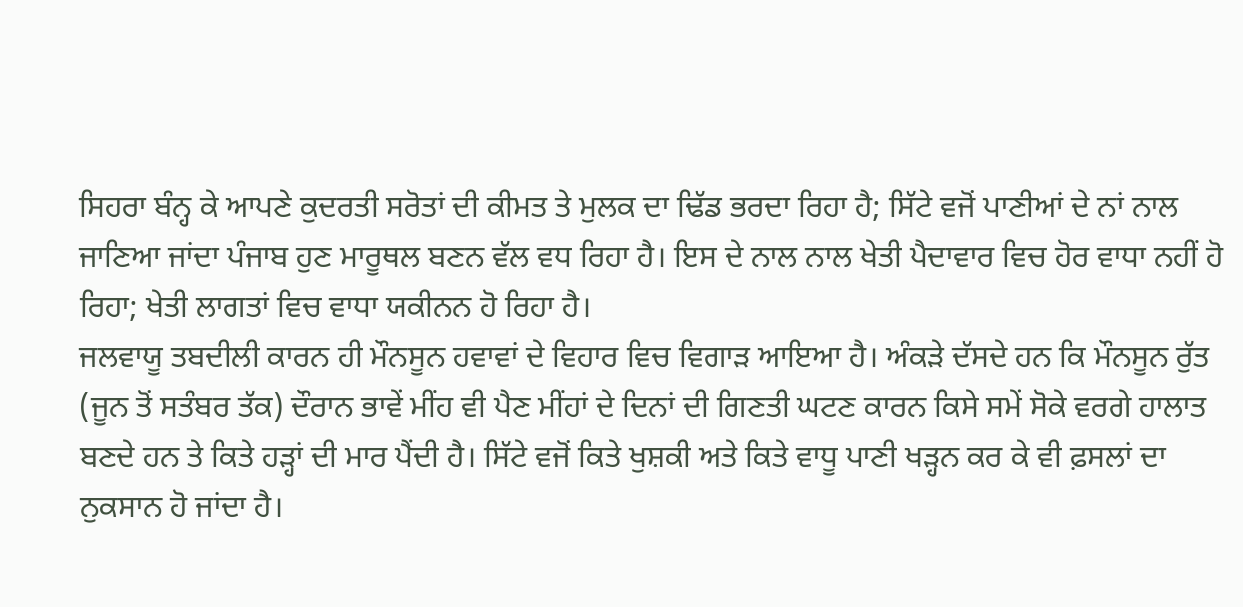ਸਿਹਰਾ ਬੰਨ੍ਹ ਕੇ ਆਪਣੇ ਕੁਦਰਤੀ ਸਰੋਤਾਂ ਦੀ ਕੀਮਤ ਤੇ ਮੁਲਕ ਦਾ ਢਿੱਡ ਭਰਦਾ ਰਿਹਾ ਹੈ; ਸਿੱਟੇ ਵਜੋਂ ਪਾਣੀਆਂ ਦੇ ਨਾਂ ਨਾਲ ਜਾਣਿਆ ਜਾਂਦਾ ਪੰਜਾਬ ਹੁਣ ਮਾਰੂਥਲ ਬਣਨ ਵੱਲ ਵਧ ਰਿਹਾ ਹੈ। ਇਸ ਦੇ ਨਾਲ ਨਾਲ ਖੇਤੀ ਪੈਦਾਵਾਰ ਵਿਚ ਹੋਰ ਵਾਧਾ ਨਹੀਂ ਹੋ ਰਿਹਾ; ਖੇਤੀ ਲਾਗਤਾਂ ਵਿਚ ਵਾਧਾ ਯਕੀਨਨ ਹੋ ਰਿਹਾ ਹੈ।
ਜਲਵਾਯੂ ਤਬਦੀਲੀ ਕਾਰਨ ਹੀ ਮੌਨਸੂਨ ਹਵਾਵਾਂ ਦੇ ਵਿਹਾਰ ਵਿਚ ਵਿਗਾੜ ਆਇਆ ਹੈ। ਅੰਕੜੇ ਦੱਸਦੇ ਹਨ ਕਿ ਮੌਨਸੂਨ ਰੁੱਤ (ਜੂਨ ਤੋਂ ਸਤੰਬਰ ਤੱਕ) ਦੌਰਾਨ ਭਾਵੇਂ ਮੀਂਹ ਵੀ ਪੈਣ ਮੀਂਹਾਂ ਦੇ ਦਿਨਾਂ ਦੀ ਗਿਣਤੀ ਘਟਣ ਕਾਰਨ ਕਿਸੇ ਸਮੇਂ ਸੋਕੇ ਵਰਗੇ ਹਾਲਾਤ ਬਣਦੇ ਹਨ ਤੇ ਕਿਤੇ ਹੜ੍ਹਾਂ ਦੀ ਮਾਰ ਪੈਂਦੀ ਹੈ। ਸਿੱਟੇ ਵਜੋਂ ਕਿਤੇ ਖੁਸ਼ਕੀ ਅਤੇ ਕਿਤੇ ਵਾਧੂ ਪਾਣੀ ਖੜ੍ਹਨ ਕਰ ਕੇ ਵੀ ਫ਼ਸਲਾਂ ਦਾ ਨੁਕਸਾਨ ਹੋ ਜਾਂਦਾ ਹੈ।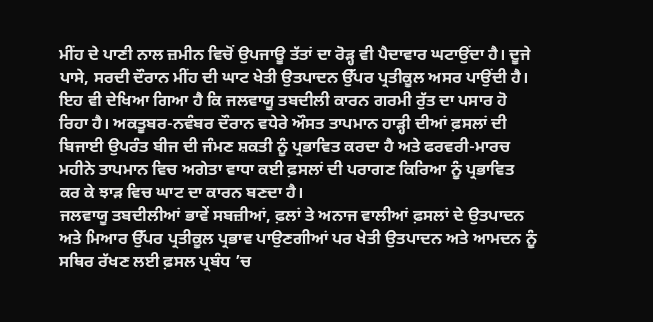ਮੀਂਹ ਦੇ ਪਾਣੀ ਨਾਲ ਜ਼ਮੀਨ ਵਿਚੋਂ ਉਪਜਾਊ ਤੱਤਾਂ ਦਾ ਰੋੜ੍ਹ ਵੀ ਪੈਦਾਵਾਰ ਘਟਾਉਂਦਾ ਹੈ। ਦੂਜੇ ਪਾਸੇ, ਸਰਦੀ ਦੌਰਾਨ ਮੀਂਹ ਦੀ ਘਾਟ ਖੇਤੀ ਉਤਪਾਦਨ ਉੱਪਰ ਪ੍ਰਤੀਕੂਲ ਅਸਰ ਪਾਉਂਦੀ ਹੈ। ਇਹ ਵੀ ਦੇਖਿਆ ਗਿਆ ਹੈ ਕਿ ਜਲਵਾਯੂ ਤਬਦੀਲੀ ਕਾਰਨ ਗਰਮੀ ਰੁੱਤ ਦਾ ਪਸਾਰ ਹੋ ਰਿਹਾ ਹੈ। ਅਕਤੂਬਰ-ਨਵੰਬਰ ਦੌਰਾਨ ਵਧੇਰੇ ਔਸਤ ਤਾਪਮਾਨ ਹਾੜ੍ਹੀ ਦੀਆਂ ਫ਼ਸਲਾਂ ਦੀ ਬਿਜਾਈ ਉਪਰੰਤ ਬੀਜ ਦੀ ਜੰਮਣ ਸ਼ਕਤੀ ਨੂੰ ਪ੍ਰਭਾਵਿਤ ਕਰਦਾ ਹੈ ਅਤੇ ਫਰਵਰੀ-ਮਾਰਚ ਮਹੀਨੇ ਤਾਪਮਾਨ ਵਿਚ ਅਗੇਤਾ ਵਾਧਾ ਕਈ ਫ਼ਸਲਾਂ ਦੀ ਪਰਾਗਣ ਕਿਰਿਆ ਨੂੰ ਪ੍ਰਭਾਵਿਤ ਕਰ ਕੇ ਝਾੜ ਵਿਚ ਘਾਟ ਦਾ ਕਾਰਨ ਬਣਦਾ ਹੈ।
ਜਲਵਾਯੂ ਤਬਦੀਲੀਆਂ ਭਾਵੇਂ ਸਬਜ਼ੀਆਂ, ਫ਼ਲਾਂ ਤੇ ਅਨਾਜ ਵਾਲੀਆਂ ਫ਼ਸਲਾਂ ਦੇ ਉਤਪਾਦਨ ਅਤੇ ਮਿਆਰ ਉੱਪਰ ਪ੍ਰਤੀਕੂਲ ਪ੍ਰਭਾਵ ਪਾਉਣਗੀਆਂ ਪਰ ਖੇਤੀ ਉਤਪਾਦਨ ਅਤੇ ਆਮਦਨ ਨੂੰ ਸਥਿਰ ਰੱਖਣ ਲਈ ਫ਼ਸਲ ਪ੍ਰਬੰਧ ’ਚ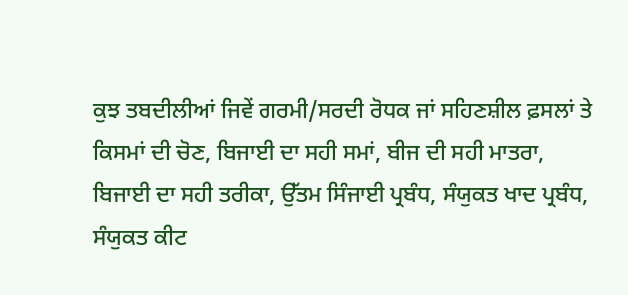ਕੁਝ ਤਬਦੀਲੀਆਂ ਜਿਵੇਂ ਗਰਮੀ/ਸਰਦੀ ਰੋਧਕ ਜਾਂ ਸਹਿਣਸ਼ੀਲ ਫ਼ਸਲਾਂ ਤੇ ਕਿਸਮਾਂ ਦੀ ਚੋਣ, ਬਿਜਾਈ ਦਾ ਸਹੀ ਸਮਾਂ, ਬੀਜ ਦੀ ਸਹੀ ਮਾਤਰਾ, ਬਿਜਾਈ ਦਾ ਸਹੀ ਤਰੀਕਾ, ਉੱਤਮ ਸਿੰਜਾਈ ਪ੍ਰਬੰਧ, ਸੰਯੁਕਤ ਖਾਦ ਪ੍ਰਬੰਧ, ਸੰਯੁਕਤ ਕੀਟ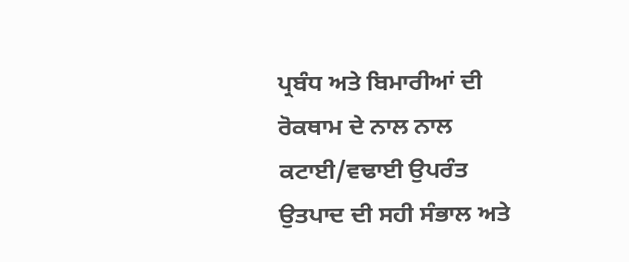ਪ੍ਰਬੰਧ ਅਤੇ ਬਿਮਾਰੀਆਂ ਦੀ ਰੋਕਥਾਮ ਦੇ ਨਾਲ ਨਾਲ ਕਟਾਈ/ਵਢਾਈ ਉਪਰੰਤ ਉਤਪਾਦ ਦੀ ਸਹੀ ਸੰਭਾਲ ਅਤੇ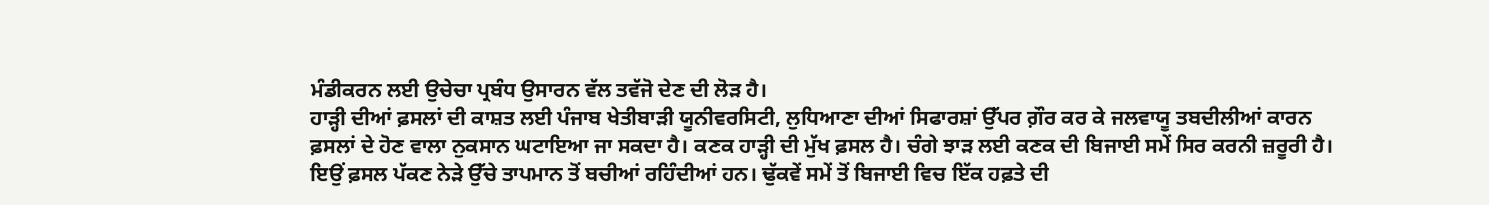ਮੰਡੀਕਰਨ ਲਈ ਉਚੇਚਾ ਪ੍ਰਬੰਧ ਉਸਾਰਨ ਵੱਲ ਤਵੱਜੋ ਦੇਣ ਦੀ ਲੋੜ ਹੈ।
ਹਾੜ੍ਹੀ ਦੀਆਂ ਫ਼ਸਲਾਂ ਦੀ ਕਾਸ਼ਤ ਲਈ ਪੰਜਾਬ ਖੇਤੀਬਾੜੀ ਯੂਨੀਵਰਸਿਟੀ, ਲੁਧਿਆਣਾ ਦੀਆਂ ਸਿਫਾਰਸ਼ਾਂ ਉੱਪਰ ਗ਼ੌਰ ਕਰ ਕੇ ਜਲਵਾਯੂ ਤਬਦੀਲੀਆਂ ਕਾਰਨ ਫ਼ਸਲਾਂ ਦੇ ਹੋਣ ਵਾਲਾ ਨੁਕਸਾਨ ਘਟਾਇਆ ਜਾ ਸਕਦਾ ਹੈ। ਕਣਕ ਹਾੜ੍ਹੀ ਦੀ ਮੁੱਖ ਫ਼ਸਲ ਹੈ। ਚੰਗੇ ਝਾੜ ਲਈ ਕਣਕ ਦੀ ਬਿਜਾਈ ਸਮੇਂ ਸਿਰ ਕਰਨੀ ਜ਼ਰੂਰੀ ਹੈ। ਇਉਂ ਫ਼ਸਲ ਪੱਕਣ ਨੇੜੇ ਉੱਚੇ ਤਾਪਮਾਨ ਤੋਂ ਬਚੀਆਂ ਰਹਿੰਦੀਆਂ ਹਨ। ਢੁੱਕਵੇਂ ਸਮੇਂ ਤੋਂ ਬਿਜਾਈ ਵਿਚ ਇੱਕ ਹਫ਼ਤੇ ਦੀ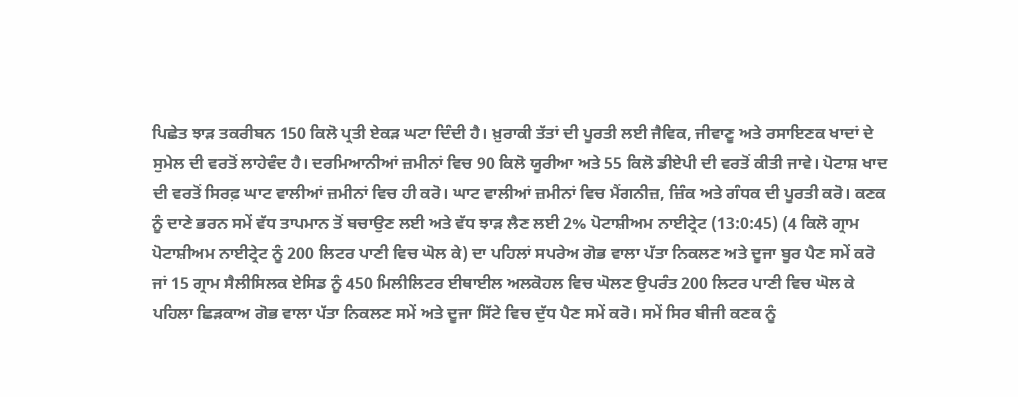ਪਿਛੇਤ ਝਾੜ ਤਕਰੀਬਨ 150 ਕਿਲੋ ਪ੍ਰਤੀ ਏਕੜ ਘਟਾ ਦਿੰਦੀ ਹੈ। ਖ਼ੁਰਾਕੀ ਤੱਤਾਂ ਦੀ ਪੂਰਤੀ ਲਈ ਜੈਵਿਕ, ਜੀਵਾਣੂ ਅਤੇ ਰਸਾਇਣਕ ਖਾਦਾਂ ਦੇ ਸੁਮੇਲ ਦੀ ਵਰਤੋਂ ਲਾਹੇਵੰਦ ਹੈ। ਦਰਮਿਆਨੀਆਂ ਜ਼ਮੀਨਾਂ ਵਿਚ 90 ਕਿਲੋ ਯੂਰੀਆ ਅਤੇ 55 ਕਿਲੋ ਡੀਏਪੀ ਦੀ ਵਰਤੋਂ ਕੀਤੀ ਜਾਵੇ। ਪੋਟਾਸ਼ ਖਾਦ ਦੀ ਵਰਤੋਂ ਸਿਰਫ਼ ਘਾਟ ਵਾਲੀਆਂ ਜ਼ਮੀਨਾਂ ਵਿਚ ਹੀ ਕਰੋ। ਘਾਟ ਵਾਲੀਆਂ ਜ਼ਮੀਨਾਂ ਵਿਚ ਮੈਂਗਨੀਜ਼, ਜ਼ਿੰਕ ਅਤੇ ਗੰਧਕ ਦੀ ਪੂਰਤੀ ਕਰੋ। ਕਣਕ ਨੂੰ ਦਾਣੇ ਭਰਨ ਸਮੇਂ ਵੱਧ ਤਾਪਮਾਨ ਤੋਂ ਬਚਾਉਣ ਲਈ ਅਤੇ ਵੱਧ ਝਾੜ ਲੈਣ ਲਈ 2% ਪੋਟਾਸ਼ੀਅਮ ਨਾਈਟ੍ਰੇਟ (13:0:45) (4 ਕਿਲੋ ਗ੍ਰਾਮ ਪੋਟਾਸ਼ੀਅਮ ਨਾਈਟ੍ਰੇਟ ਨੂੰ 200 ਲਿਟਰ ਪਾਣੀ ਵਿਚ ਘੋਲ ਕੇ) ਦਾ ਪਹਿਲਾਂ ਸਪਰੇਅ ਗੋਭ ਵਾਲਾ ਪੱਤਾ ਨਿਕਲਣ ਅਤੇ ਦੂਜਾ ਬੂਰ ਪੈਣ ਸਮੇਂ ਕਰੋ ਜਾਂ 15 ਗ੍ਰਾਮ ਸੈਲੀਸਿਲਕ ਏਸਿਡ ਨੂੰ 450 ਮਿਲੀਲਿਟਰ ਈਥਾਈਲ ਅਲਕੋਹਲ ਵਿਚ ਘੋਲਣ ਉਪਰੰਤ 200 ਲਿਟਰ ਪਾਣੀ ਵਿਚ ਘੋਲ ਕੇ ਪਹਿਲਾ ਛਿੜਕਾਅ ਗੋਭ ਵਾਲਾ ਪੱਤਾ ਨਿਕਲਣ ਸਮੇਂ ਅਤੇ ਦੂਜਾ ਸਿੱਟੇ ਵਿਚ ਦੁੱਧ ਪੈਣ ਸਮੇਂ ਕਰੋ। ਸਮੇਂ ਸਿਰ ਬੀਜੀ ਕਣਕ ਨੂੰ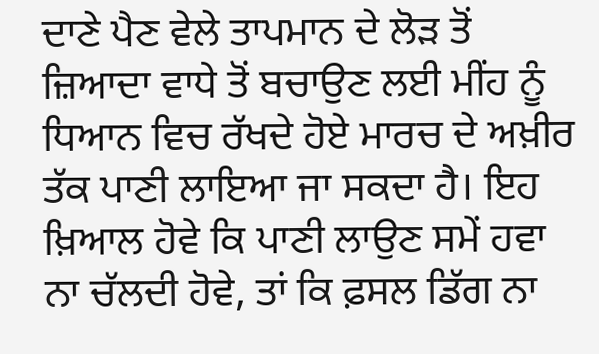ਦਾਣੇ ਪੈਣ ਵੇਲੇ ਤਾਪਮਾਨ ਦੇ ਲੋੜ ਤੋਂ ਜ਼ਿਆਦਾ ਵਾਧੇ ਤੋਂ ਬਚਾਉਣ ਲਈ ਮੀਂਹ ਨੂੰ ਧਿਆਨ ਵਿਚ ਰੱਖਦੇ ਹੋਏ ਮਾਰਚ ਦੇ ਅਖ਼ੀਰ ਤੱਕ ਪਾਣੀ ਲਾਇਆ ਜਾ ਸਕਦਾ ਹੈ। ਇਹ ਖ਼ਿਆਲ ਹੋਵੇ ਕਿ ਪਾਣੀ ਲਾਉਣ ਸਮੇਂ ਹਵਾ ਨਾ ਚੱਲਦੀ ਹੋਵੇ, ਤਾਂ ਕਿ ਫ਼ਸਲ ਡਿੱਗ ਨਾ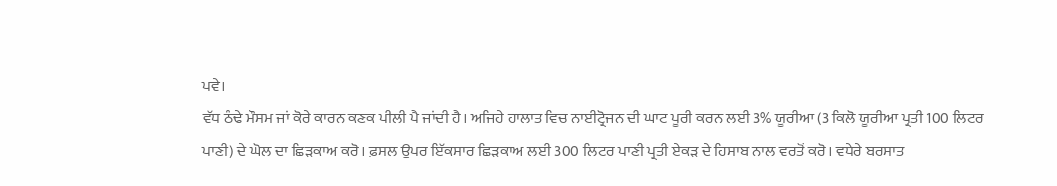ਪਵੇ।
ਵੱਧ ਠੰਢੇ ਮੌਸਮ ਜਾਂ ਕੋਰੇ ਕਾਰਨ ਕਣਕ ਪੀਲੀ ਪੈ ਜਾਂਦੀ ਹੈ। ਅਜਿਹੇ ਹਾਲਾਤ ਵਿਚ ਨਾਈਟ੍ਰੋਜਨ ਦੀ ਘਾਟ ਪੂਰੀ ਕਰਨ ਲਈ 3% ਯੂਰੀਆ (3 ਕਿਲੋ ਯੂਰੀਆ ਪ੍ਰਤੀ 100 ਲਿਟਰ ਪਾਣੀ) ਦੇ ਘੋਲ ਦਾ ਛਿੜਕਾਅ ਕਰੋ। ਫ਼ਸਲ ਉਪਰ ਇੱਕਸਾਰ ਛਿੜਕਾਅ ਲਈ 300 ਲਿਟਰ ਪਾਣੀ ਪ੍ਰਤੀ ਏਕੜ ਦੇ ਹਿਸਾਬ ਨਾਲ ਵਰਤੋਂ ਕਰੋ। ਵਧੇਰੇ ਬਰਸਾਤ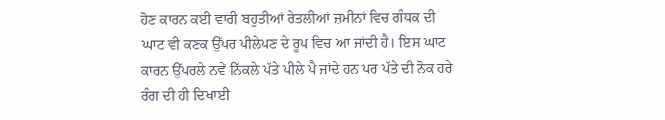ਹੋਣ ਕਾਰਨ ਕਈ ਵਾਰੀ ਬਹੁਤੀਆਂ ਰੇਤਲੀਆਂ ਜ਼ਮੀਨਾਂ ਵਿਚ ਗੰਧਕ ਦੀ ਘਾਟ ਵੀ ਕਣਕ ਉੱਪਰ ਪੀਲੇਪਣ ਦੇ ਰੂਪ ਵਿਚ ਆ ਜਾਂਦੀ ਹੈ। ਇਸ ਘਾਟ ਕਾਰਨ ਉੱਪਰਲੇ ਨਵੇਂ ਨਿੱਕਲੇ ਪੱਤੇ ਪੀਲੇ ਪੈ ਜਾਂਦੇ ਹਨ ਪਰ ਪੱਤੇ ਦੀ ਨੋਕ ਹਰੇ ਰੰਗ ਦੀ ਹੀ ਦਿਖਾਈ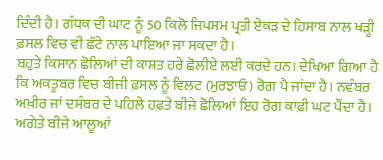ਦਿੰਦੀ ਹੈ। ਗੰਧਕ ਦੀ ਘਾਟ ਨੂੰ 50 ਕਿਲੋ ਜਿਪਸਮ ਪ੍ਰਤੀ ਏਕੜ ਦੇ ਹਿਸਾਬ ਨਾਲ ਖੜ੍ਹੀ ਫ਼ਸਲ ਵਿਚ ਵੀ ਛੱਟੇ ਨਾਲ ਪਾਇਆ ਜਾ ਸਕਦਾ ਹੈ।
ਬਹੁਤੇ ਕਿਸਾਨ ਛੋਲਿਆਂ ਦੀ ਕਾਸ਼ਤ ਹਰੇ ਛੋਲੀਏ ਲਈ ਕਰਦੇ ਹਨ। ਦੇਖਿਆ ਗਿਆ ਹੈ ਕਿ ਅਕਤੂਬਰ ਵਿਚ ਬੀਜੀ ਫ਼ਸਲ ਨੂੰ ਵਿਲਟ (ਮੁਰਝਾਓ) ਰੋਗ ਪੈ ਜਾਂਦਾ ਹੈ। ਨਵੰਬਰ ਅਖ਼ੀਰ ਜਾਂ ਦਸੰਬਰ ਦੇ ਪਹਿਲੇ ਹਫ਼ਤੇ ਬੀਜੇ ਛੋਲਿਆਂ ਇਹ ਰੋਗ ਕਾਫ਼ੀ ਘਟ ਪੈਂਦਾ ਹੈ। ਅਗੇਤੇ ਬੀਜੇ ਆਲੂਆਂ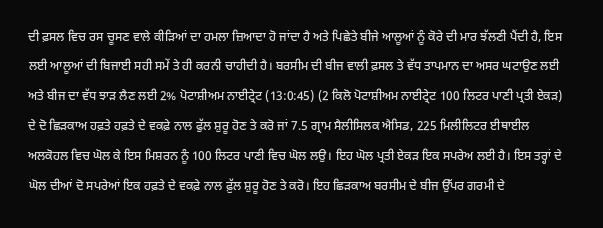ਦੀ ਫ਼ਸਲ ਵਿਚ ਰਸ ਚੂਸਣ ਵਾਲੇ ਕੀੜਿਆਂ ਦਾ ਹਮਲਾ ਜ਼ਿਆਦਾ ਹੋ ਜਾਂਦਾ ਹੈ ਅਤੇ ਪਿਛੇਤੇ ਬੀਜੇ ਆਲੂਆਂ ਨੂੰ ਕੋਰੇ ਦੀ ਮਾਰ ਝੱਲਣੀ ਪੈਂਦੀ ਹੈ, ਇਸ ਲਈ ਆਲੂਆਂ ਦੀ ਬਿਜਾਈ ਸਹੀ ਸਮੇਂ ਤੇ ਹੀ ਕਰਨੀ ਚਾਹੀਦੀ ਹੈ। ਬਰਸੀਮ ਦੀ ਬੀਜ ਵਾਲੀ ਫ਼ਸਲ ਤੇ ਵੱਧ ਤਾਪਮਾਨ ਦਾ ਅਸਰ ਘਟਾਉਣ ਲਈ ਅਤੇ ਬੀਜ ਦਾ ਵੱਧ ਝਾੜ ਲੈਣ ਲਈ 2% ਪੋਟਾਸ਼ੀਅਮ ਨਾਈਟ੍ਰੇਟ (13:0:45) (2 ਕਿਲੋ ਪੋਟਾਸ਼ੀਅਮ ਨਾਈਟ੍ਰੇਟ 100 ਲਿਟਰ ਪਾਣੀ ਪ੍ਰਤੀ ਏਕੜ) ਦੇ ਦੋ ਛਿੜਕਾਅ ਹਫ਼ਤੇ ਹਫ਼ਤੇ ਦੇ ਵਕਫ਼ੇ ਨਾਲ ਫੁੱਲ ਸ਼ੁਰੂ ਹੋਣ ਤੇ ਕਰੋ ਜਾਂ 7.5 ਗ੍ਰਾਮ ਸੈਲੀਸਿਲਕ ਐਸਿਡ, 225 ਮਿਲੀਲਿਟਰ ਈਥਾਈਲ ਅਲਕੋਹਲ ਵਿਚ ਘੋਲ ਕੇ ਇਸ ਮਿਸ਼ਰਨ ਨੂੰ 100 ਲਿਟਰ ਪਾਣੀ ਵਿਚ ਘੋਲ ਲਉ। ਇਹ ਘੋਲ ਪ੍ਰਤੀ ਏਕੜ ਇਕ ਸਪਰੇਅ ਲਈ ਹੈ। ਇਸ ਤਰ੍ਹਾਂ ਦੇ ਘੋਲ ਦੀਆਂ ਦੋ ਸਪਰੇਆਂ ਇਕ ਹਫ਼ਤੇ ਦੇ ਵਕਫ਼ੇ ਨਾਲ ਫ਼ੁੱਲ ਸ਼ੁਰੂ ਹੋਣ ਤੇ ਕਰੋ। ਇਹ ਛਿੜਕਾਅ ਬਰਸੀਮ ਦੇ ਬੀਜ ਉੱਪਰ ਗਰਮੀ ਦੇ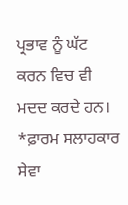ਪ੍ਰਭਾਵ ਨੂੰ ਘੱਟ ਕਰਨ ਵਿਚ ਵੀ ਮਦਦ ਕਰਦੇ ਹਨ।
*ਫ਼ਾਰਮ ਸਲਾਹਕਾਰ ਸੇਵਾ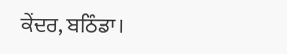ਕੇਂਦਰ, ਬਠਿੰਡਾ।